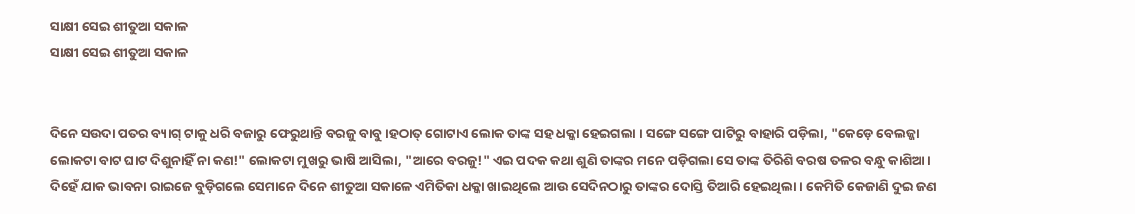ସାକ୍ଷୀ ସେଇ ଶୀତୁଆ ସକାଳ
ସାକ୍ଷୀ ସେଇ ଶୀତୁଆ ସକାଳ


ଦିନେ ସଉଦା ପତର ବ୍ୟାଗ୍ ଟାକୁ ଧରି ବଜାରୁ ଫେରୁଥାନ୍ତି ବରଜୁ ବାବୁ ।ହଠାତ୍ ଗୋଟାଏ ଲୋକ ତାଙ୍କ ସହ ଧକ୍କା ହେଇଗଲା । ସଙ୍ଗେ ସଙ୍ଗେ ପାଟିରୁ ବାହାରି ପଡ଼ିଲା, "କେଡ଼େ ବେଲଜ୍ଜା ଲୋକଟା ବାଟ ଘାଟ ଦିଶୁନାହିଁ ନା କଣ!" ଲୋକଟା ମୁଖରୁ ଭାଷି ଆସିଲା, "ଆରେ ବରଜୁ!" ଏଇ ପଦକ କଥା ଶୁଣି ତାଙ୍କର ମନେ ପଡ଼ିଗଲା ସେ ତାଙ୍କ ତିରିଶି ବରଷ ତଳର ବନ୍ଧୁ କାଶିଆ।
ଦିହେଁ ଯାକ ଭାବନା ରାଇଜେ ବୁଡ଼ିଗଲେ ସେମାନେ ଦିନେ ଶୀତୁଆ ସକାଳେ ଏମିତିକା ଧକ୍କା ଖାଇଥିଲେ ଆଉ ସେଦିନଠାରୁ ତାଙ୍କର ଦୋସ୍ତି ତିଆରି ହେଇଥିଲା। କେମିତି କେଜାଣି ଦୁଇ ଜଣ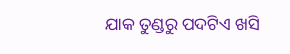ଯାକ ତୁଣ୍ଡରୁ ପଦଟିଏ ଖସି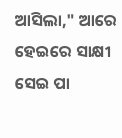ଆସିଲା," ଆରେ ହେଇରେ ସାକ୍ଷୀ ସେଇ ପା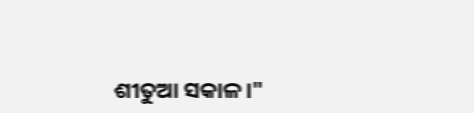ଶୀତୁଆ ସକାଳ।"